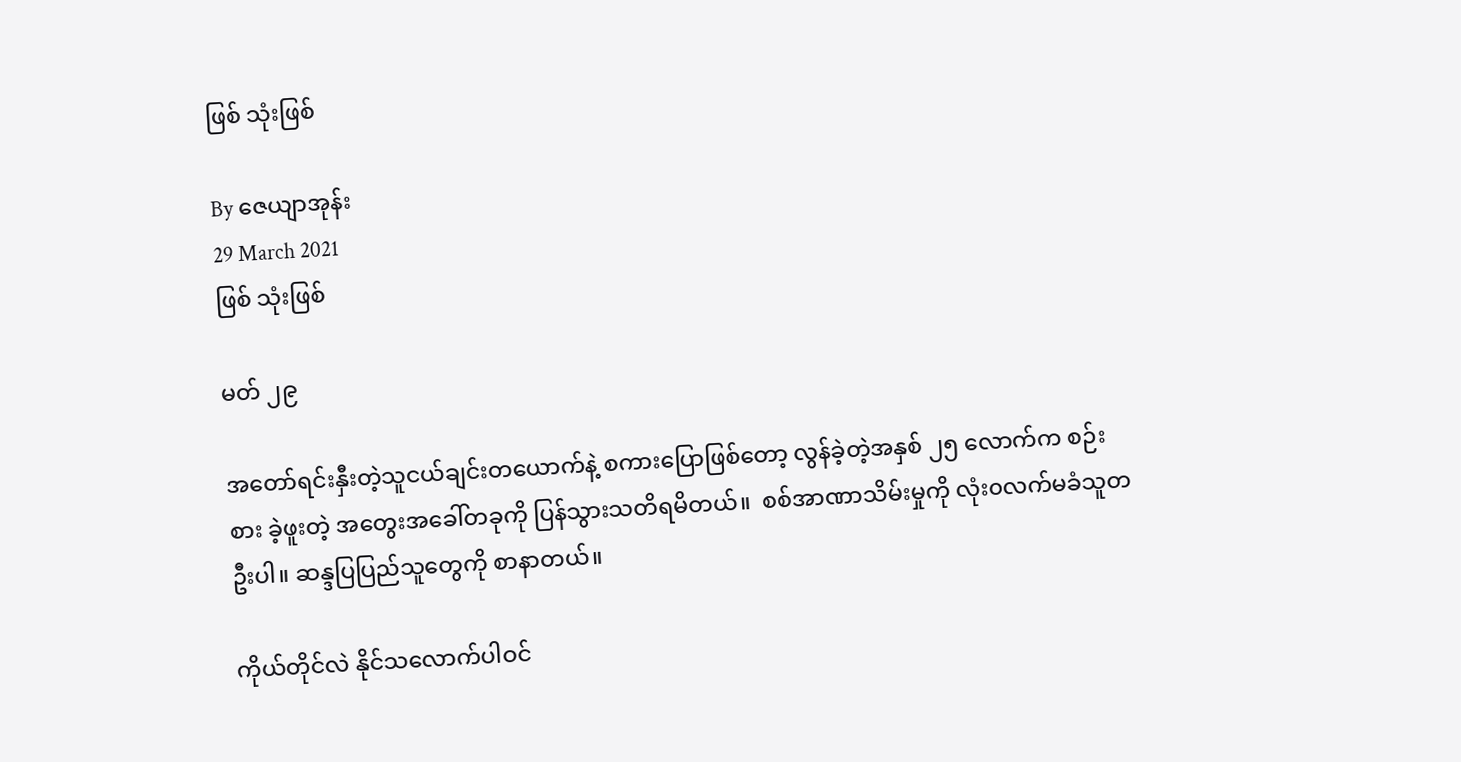ဖြစ် သုံးဖြစ်

By ဇေယျာအုန်း
29 March 2021
ဖြစ် သုံးဖြစ်

မတ် ၂၉

အတော်ရင်းနှီးတဲ့သူငယ်ချင်းတယောက်နဲ့ စကားပြောဖြစ်တော့ လွန်ခဲ့တဲ့အနှစ် ၂၅ လောက်က စဉ်းစား ခဲ့ဖူးတဲ့ အတွေးအခေါ်တခုကို ပြန်သွားသတိရမိတယ်။  စစ်အာဏာသိမ်းမှုကို လုံး၀လက်မခံသူတဦးပါ။ ဆန္ဒပြပြည်သူတွေကို စာနာတယ်။

ကိုယ်တိုင်လဲ နိုင်သလောက်ပါဝင်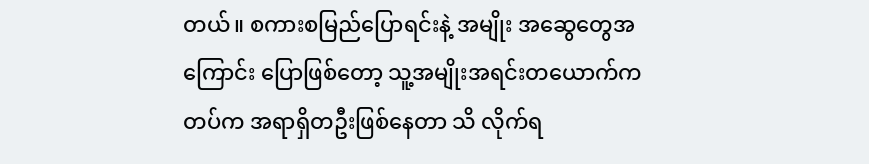တယ်။ စကားစမြည်ပြောရင်းနဲ့ အမျိုး အဆွေတွေအကြောင်း ပြောဖြစ်တော့ သူ့အမျိုးအရင်းတယောက်က တပ်က အရာရှိတဦးဖြစ်နေတာ သိ လိုက်ရ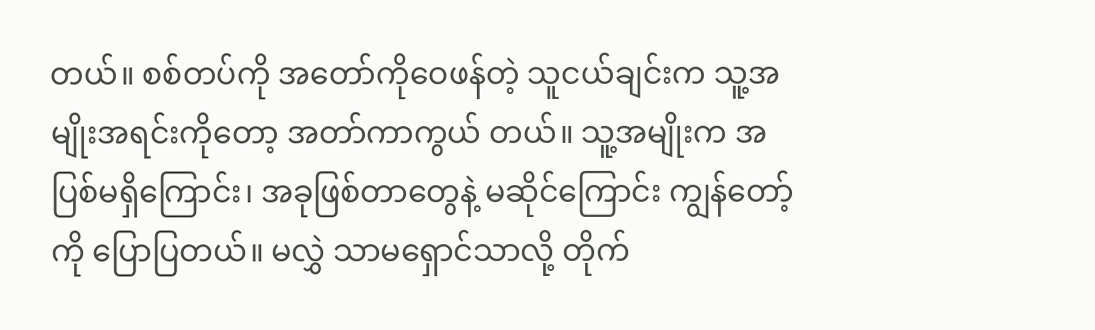တယ်။ စစ်တပ်ကို အတော်ကိုဝေဖန်တဲ့ သူငယ်ချင်းက သူ့အမျိုးအရင်းကိုတော့ အတာ်ကာကွယ် တယ်။ သူ့အမျိုးက အပြစ်မရှိကြောင်း၊ အခုဖြစ်တာတွေနဲ့ မဆိုင်ကြောင်း ကျွန်တော့်ကို ပြောပြတယ်။ မလွှဲ သာမရှောင်သာလို့ တိုက်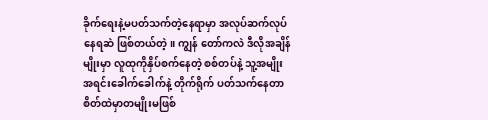ခိုက်ရေးနဲ့မပတ်သက်တဲ့နေရာမှာ အလုပ်ဆက်လုပ်နေရဆဲ ဖြစ်တယ်တဲ့။ ကျွန်‌ တော်ကလဲ ဒီလိုအချိန်မျိုးမှာ လူထုကိုနှိပ်စက်နေတဲ့ စစ်တပ်နဲ့ သူ့အမျိုးအရင်းခေါက်ခေါက်နဲ့ တိုက်ရိုက် ပတ်သက်နေတာ စိတ်ထဲမှာတမျိုးမဖြစ်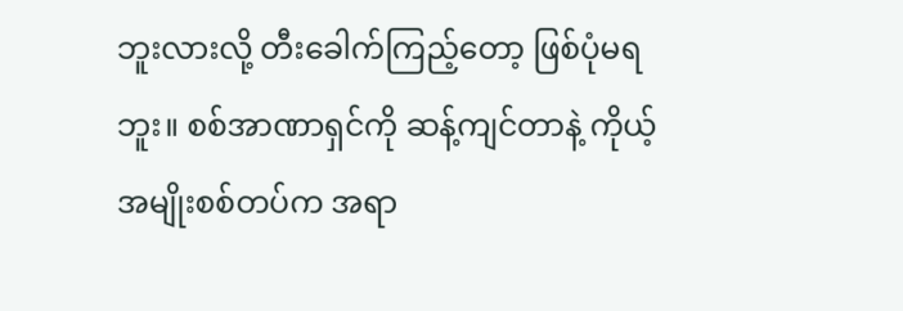ဘူးလားလို့ တီးခေါက်ကြည့်တော့ ဖြစ်ပုံမရဘူး။ စစ်အာဏာရှင်ကို ဆန့်ကျင်တာနဲ့ ကိုယ့်အမျိုးစစ်တပ်က အရာ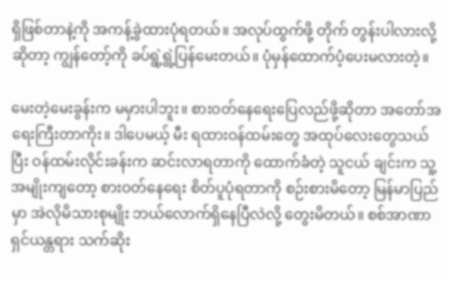ရှိဖြစ်တာနဲ့ကို အကန့်ခွဲထားပုံရတယ်။ အလုပ်ထွက်ဖို့ တိုက် တွန်းပါလားလို့ဆိုတာ့ ကျွန်တော့်ကို ခပ်ရွဲ့ရွဲ့ပြန်မေးတယ်။ ပုံမှန်ထောက်ပံ့ပေးမလားတဲ့။

မေးတဲ့မေးခွန်းက မမှားပါဘူး။ စားဝတ်နေရေးပြေလည်ဖို့ဆိုတာ အတော်အရေးကြီးတာကိုး။ ဒါပေမယ့် မီး ရထားဝန်ထမ်းတွေ အထုပ်လေးတွေသယ်ပြီး ဝန်ထမ်းလိုင်းခန်းက ဆင်းလာရတာကို ထောက်ခံတဲ့ သူငယ် ချင်းက သူ့အမျိုးကျတော့ စားဝတ်နေရေး စိတ်ပူပုံရတာကို စဉ်းစားမိတော့ မြန်မာပြည်မှာ အဲလိုမိသားစုမျိုး ဘယ်လောက်ရှိနေပြီလဲလို့ တွေးမိတယ်။ စစ်အာဏာရှင်ယန္တရား သက်ဆိုး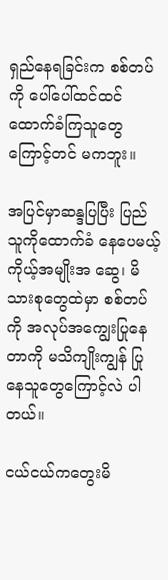ရှည်နေရခြင်းက စစ်တပ်ကို ပေါ်ပေါ်ထင်ထင် ထောက်ခံကြသူတွေကြောင့်တင် မကဘူး။

အပြင်မှာဆန္ဒပြပြီး ပြည်သူကိုထောက်ခံ နေပေမယ့် ကိုယ့်အမျိုးအ ဆွေ၊ မိသားစုတွေထဲမှာ စစ်တပ်ကို အလုပ်အကျွေးပြုနေတာကို မသိကျိုးကျွန် ပြုနေသူတွေကြောင့်လဲ ပါတယ်။

ငယ်ငယ်ကတွေးမိ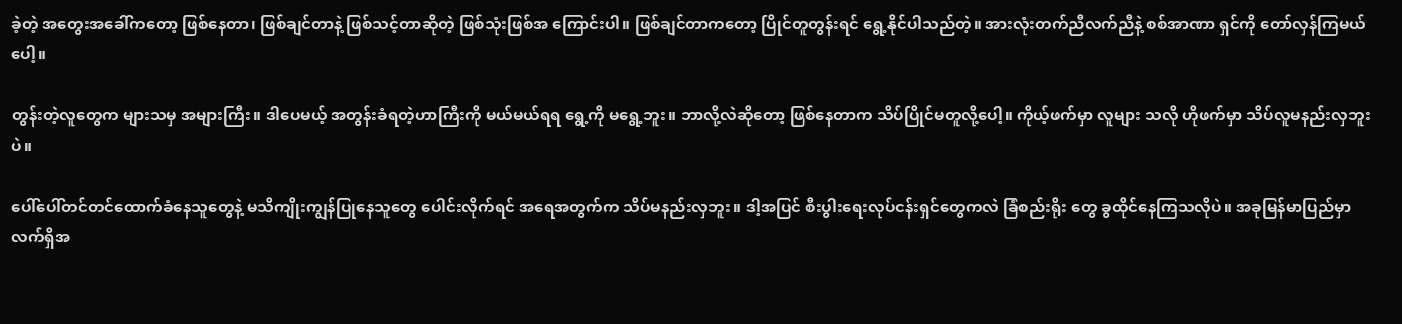ခဲ့တဲ့ အတွေးအခေါ်ကတော့ ဖြစ်နေတာ၊ ဖြစ်ချင်တာနဲ့ ဖြစ်သင့်တာဆိုတဲ့ ဖြစ်သုံးဖြစ်အ ကြောင်းပါ။ ဖြစ်ချင်တာကတော့ ပြိုင်တူတွန်းရင် ရွေ့နိုင်ပါသည်တဲ့။ အားလုံးတက်ညီလက်ညီနဲ့ စစ်အာဏာ ရှင်ကို တော်လှန်ကြမယ်ပေါ့။

တွန်းတဲ့လူတွေက များသမှ အများကြီး။ ဒါပေမယ့် အတွန်းခံရတဲ့ဟာကြီးကို မယ်မယ်ရရ ရွေ့ကို မရွေ့ဘူး။ ဘာလို့လဲဆိုတော့ ဖြစ်နေတာက သိပ်ပြိုင်မတူလို့ပေါ့။ ကိုယ့်ဖက်မှာ လူများ သလို ဟိုဖက်မှာ သိပ်လူမနည်းလှဘူးပဲ။

ပေါ်ပေါ်တင်တင်ထောက်ခံနေသူတွေနဲ့ မသိကျိုးကျွန်ပြုနေသူတွေ ပေါင်းလိုက်ရင် အရေအတွက်က သိပ်မနည်းလှဘူး။ ဒါ့အပြင် စီးပွါးရေးလုပ်ငန်းရှင်တွေကလဲ ခြံစည်းရိုး တွေ ခွထိုင်နေကြသလိုပဲ။ အခုမြန်မာပြည်မှာ လက်ရှိအ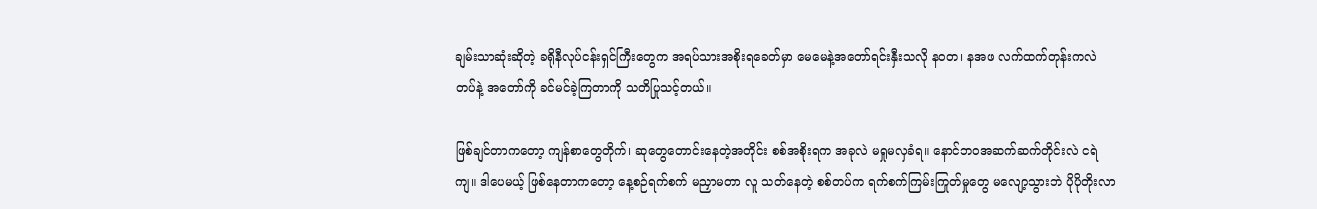ချမ်းသာဆုံးဆိုတဲ့ ခရိုနီလုပ်ငန်းရှင်ကြီးတွေက အရပ်သားအစိုးရခေတ်မှာ မေမေနဲ့အတော်ရင်းနှီးသလို န၀တ၊ နအဖ လက်ထက်တုန်းကလဲ တပ်နဲ့ အတော်ကို ခင်မင်ခဲ့ကြတာကို သတိပြုသင့်တယ်။

ဖြစ်ချင်တာကတော့ ကျန်စာတွေတိုက်၊ ဆုတွေတောင်းနေတဲ့အတိုင်း စစ်အစိုးရက အခုလဲ မရှုမလှခံရ။ နောင်ဘ၀အဆက်ဆက်တိုင်းလဲ ငရဲကျ။ ဒါပေမယ့် ဖြစ်နေတာကတော့ နေ့စဉ်ရက်စက် မညှာမတာ လူ သတ်နေတဲ့ စစ်တပ်က ရက်စက်ကြမ်းကြုတ်မှုတွေ မလျော့သွားဘဲ ပိုပိုတိုးလာ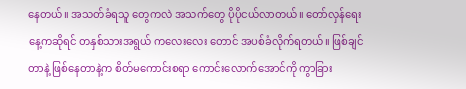နေတယ်။ အသတ်ခံရသူ တွေကလဲ အသက်တွေ ပိုပိုငယ်လာတယ်။ တော်လှန်ရေးနေ့ကဆိုရင် တနှစ်သားအရွယ် ကလေးလေး တောင် အပစ်ခံလိုက်ရတယ်။ ဖြစ်ချင်တာနဲ့ ဖြစ်နေတာနဲ့က စိတ်မကောင်းစရာ ကောင်းလောက်အောင်ကို ကွာခြား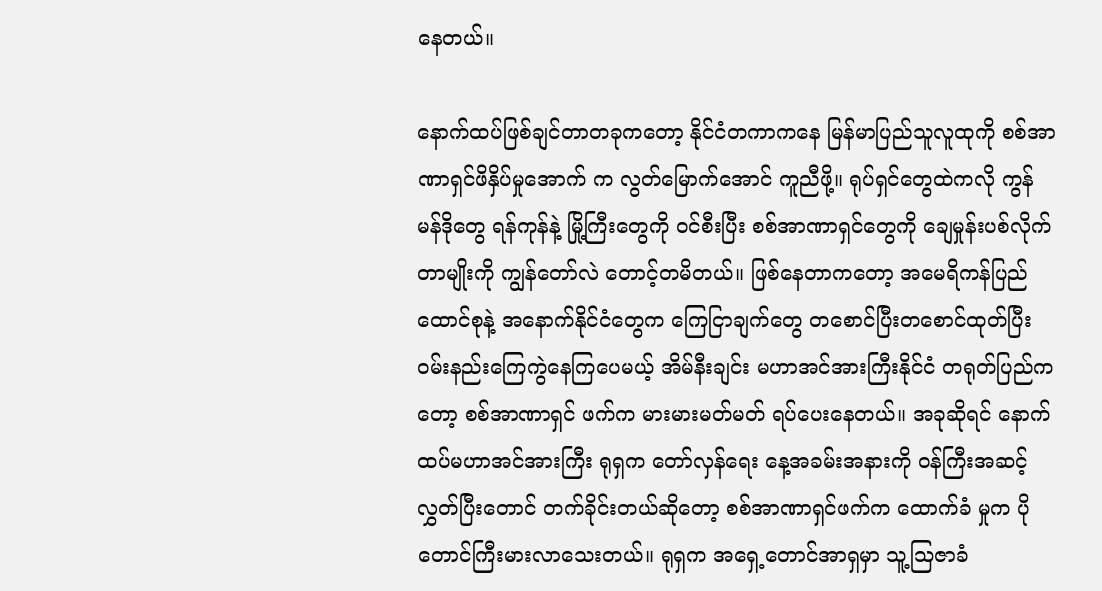နေတယ်။

နောက်ထပ်ဖြစ်ချင်တာတခုကတော့ နိုင်ငံတကာကနေ မြန်မာပြည်သူလူထုကို စစ်အာဏာရှင်ဖိနှိပ်မှုအောက် က လွတ်မြောက်အောင် ကူညီဖို့။ ရုပ်ရှင်တွေထဲကလို ကွန်မန်ဒိုတွေ ရန်ကုန်နဲ့ မြို့ကြီးတွေကို ဝင်စီးပြီး စစ်အာဏာရှင်တွေကို ချေမှုန်းပစ်လိုက်တာမျိုးကို ကျွန်တော်လဲ တောင့်တမိတယ်။ ဖြစ်နေတာကတော့ အမေရိကန်ပြည်ထောင်စုနဲ့ အနောက်နိုင်ငံတွေက ကြေငြာချက်တွေ တစောင်ပြီးတစောင်ထုတ်ပြီး ဝမ်းနည်းကြေကွဲနေကြပေမယ့် အိမ်နီးချင်း မဟာအင်အားကြီးနိုင်ငံ တရုတ်ပြည်ကတော့ စစ်အာဏာရှင် ဖက်က မားမားမတ်မတ် ရပ်ပေးနေတယ်။ အခုဆိုရင် နောက်ထပ်မဟာအင်အားကြီး ရုရှက တော်လှန်ရေး နေ့အခမ်းအနားကို ဝန်ကြီးအဆင့်လွှတ်ပြီးတောင် တက်ခိုင်းတယ်ဆိုတော့ စစ်အာဏာရှင်ဖက်က ထောက်ခံ မှုက ပိုတောင်ကြီးမားလာသေးတယ်။ ရုရှက အရှေ့တောင်အာရှမှာ သူ့ဩဇာခံ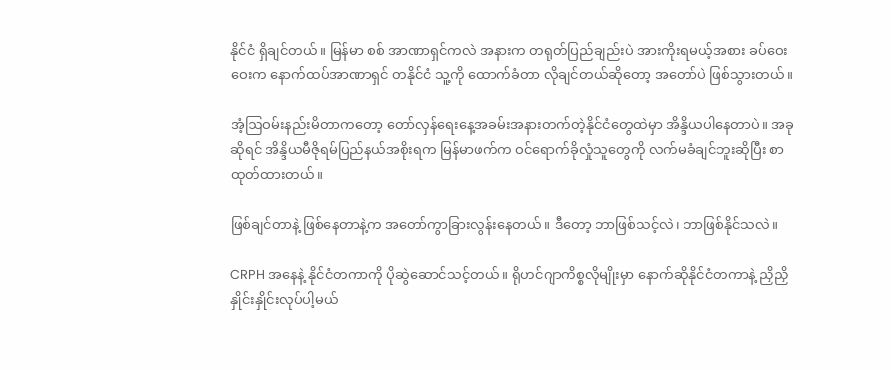နိုင်ငံ ရှိချင်တယ်။ မြန်မာ စစ် အာဏာရှင်ကလဲ အနားက တရုတ်ပြည်ချည်းပဲ အားကိုးရမယ့်အစား ခပ်ဝေးဝေးက နောက်ထပ်အာဏာရှင် တနိုင်ငံ သူ့ကို ထောက်ခံတာ လိုချင်တယ်ဆိုတော့ အတော်ပဲ ဖြစ်သွားတယ်။

အံ့ဩဝမ်းနည်းမိတာကတော့ တော်လှန်ရေးနေ့အခမ်းအနားတက်တဲ့နိုင်ငံတွေထဲမှာ အိန္ဒိယပါနေတာပဲ။ အခုဆိုရင် အိန္ဒိယမီဇိုရမ်ပြည်နယ်အစိုးရက မြန်မာဖက်က ဝင်ရောက်ခိုလှုံသူတွေကို လက်မခံချင်ဘူးဆိုပြီး စာထုတ်ထားတယ်။

ဖြစ်ချင်တာနဲ့ ဖြစ်နေတာနဲ့က အတော်ကွာခြားလွန်းနေတယ်။ ဒီတော့ ဘာဖြစ်သင့်လဲ၊ ဘာဖြစ်နိုင်သလဲ။

CRPH အနေနဲ့ နိုင်ငံတကာကို ပိုဆွဲဆောင်သင့်တယ်။ ရိုဟင်ဂျာကိစ္စလိုမျိုးမှာ နောက်ဆိုနိုင်ငံတကာနဲ့ ညှိညှိ နှိုင်းနှိုင်းလုပ်ပါ့မယ်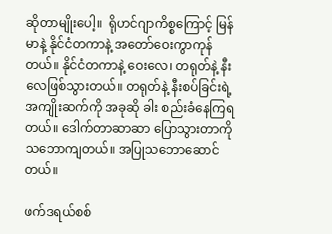ဆိုတာမျိုးပေါ့။  ရိုဟင်ဂျာကိစ္စကြောင့် မြန်မာနဲ့ နိုင်ငံတကာနဲ့ အ‌တော်ဝေးကွာကုန်တယ်။ နိုင်ငံတကာနဲ့ ဝေးလေ၊ တရုတ်နဲ့ နီးလေဖြစ်သွားတယ်။ တရုတ်နဲ့ နီးစပ်ခြင်းရဲ့ အကျိုးဆက်ကို အခုဆို ခါး စည်းခံနေကြရတယ်။ ဒေါက်တာဆာဆာ ပြောသွားတာကို သဘောကျတယ်။ အပြုသဘောဆောင်တယ်။

ဖက်ဒရယ်စစ်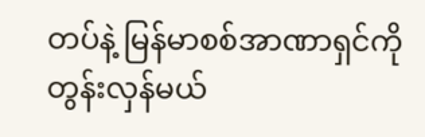တပ်နဲ့ မြန်မာစစ်အာဏာရှင်ကို တွန်းလှန်မယ်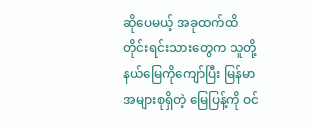ဆိုပေမယ့် အခုထက်ထိ တိုင်းရင်းသားတွေက သူတို့နယ်မြေကိုကျော်ပြီး မြန်မာအများစုရှိတဲ့ မြေပြန့်ကို ဝင်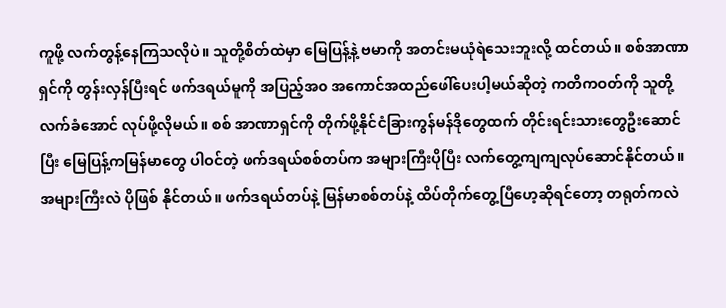ကူဖို့ လက်တွန့်နေကြသလိုပဲ။ သူတို့စိတ်ထဲမှာ မြေပြန့်နဲ့ ဗမာကို အတင်းမယုံရဲသေးဘူးလို့ ထင်တယ်။ စစ်အာဏာရှင်ကို တွန်းလှန်ပြီးရင် ဖက်ဒရယ်မူကို အပြည့်အ၀ အကောင်အထည်ဖေါ်ပေးပါ့မယ်ဆိုတဲ့ ကတိကဝတ်ကို သူတို့လက်ခံအောင် လုပ်ဖို့လိုမယ်။ စစ် အာဏာရှင်ကို တိုက်ဖို့နိုင်ငံခြားကွန်မန်ဒိုတွေထက် တိုင်းရင်းသားတွေဦးဆောင်ပြီး မြေပြန့်ကမြန်မာတွေ ပါဝင်တဲ့ ဖက်ဒရယ်စစ်တပ်က အများကြီးပိုပြီး လက်တွေ့ကျကျလုပ်ဆောင်နိုင်တယ်။ အများကြီးလဲ ပိုဖြစ် နိုင်တယ်။ ဖက်ဒရယ်တပ်နဲ့ မြန်မာစစ်တပ်နဲ့ ထိပ်တိုက်တွေ့ပြီဟေ့ဆိုရင်တော့ တရုတ်ကလဲ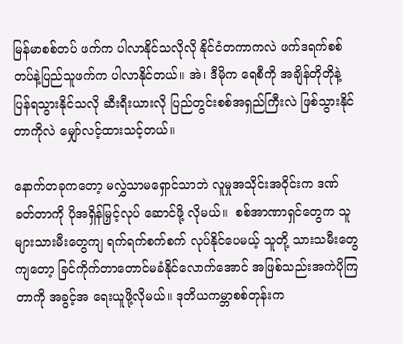မြန်မာစစ်တပ် ဖက်က ပါလာနိုင်သလိုလို နိုင်ငံတကာကလဲ ဖက်ဒရက်စစ်တပ်နဲ့ပြည်သူဖက်က ပါလာနိုင်တယ်။ အဲ၊ ဒီမိုက ရေစီကို အချိန်တိုတိုနဲ့ ပြန်ရသွားနိုင်သလို ဆီးရီးယားလို ပြည်တွင်းစစ်အရှည်ကြီးလဲ ဖြစ်သွားနိုင်တာကိုလဲ မျှော်လင့်ထားသင့်တယ်။

နောက်တခုကတော့ မလွှဲသာမရှောင်သာဘဲ လူမှုအသိုင်းအ၀ိုင်းက ဒဏ်ခတ်တာကို ပိုအရှိန်မြှင့်လုပ် ဆောင်ဖို့ လိုမယ်။  စစ်အာဏာရှင်တွေက သူများသားမီးတွေကျ ရက်ရက်စက်စက် လုပ်နိုင်ပေမယ့် သူတို့ သားသမီးတွေကျတော့ ခြင်ကိုက်တာတောင်မခံနိုင်လောက်အောင် အဖြစ်သည်းအကဲပိုကြတာကို အခွင့်အ ရေးယူဖို့လိုမယ်။ ဒုတိယကမ္ဘာစစ်တုန်းက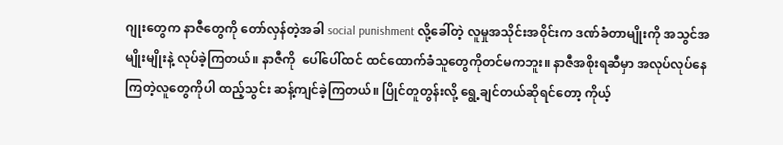ဂျုးတွေက နာဇီတွေကို တော်လှန်တဲ့အခါ social punishment လို့ခေါ်တဲ့ လူမှုအသိုင်းအ၀ိုင်းက ဒဏ်ခံတာမျိုးကို အသွင်အမျိုးမျိုးနဲ့ လုပ်ခဲ့ကြတယ်။ နာဇီကို  ပေါ်ပေါ်ထင် ထင်ထောက်ခံသူတွေကိုတင်မကဘူး။ နာဇီအစိုးရဆီမှာ အလုပ်လုပ်နေကြတဲ့လူတွေကိုပါ ထည့်သွင်း ဆန့်ကျင်ခဲ့ကြတယ်။ ပြိုင်တူတွန်းလို့ ရွေ့ချင်တယ်ဆိုရင်တော့ ကိုယ့်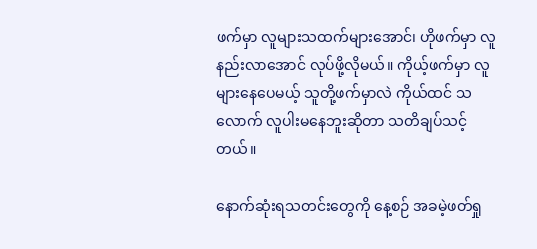ဖက်မှာ လူများသထက်များအောင်၊ ဟိုဖက်မှာ လူနည်းလာအောင် လုပ်ဖို့လိုမယ်။ ကိုယ့်ဖက်မှာ လူများနေပေမယ့် သူတို့ဖက်မှာလဲ ကိုယ်ထင် သလောက် လူပါးမနေဘူးဆိုတာ သတိချပ်သင့်တယ်။

နောက်ဆုံးရသတင်းတွေကို နေ့စဉ် အခမဲ့ဖတ်ရှု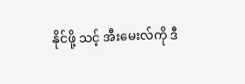နိုင်ဖို့ သင့် အီးမေးလ်ကို ဒီ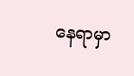နေရာမှာ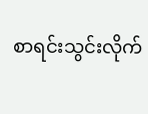စာရင်းသွင်းလိုက်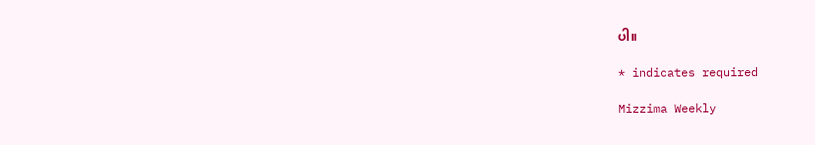ပါ။

* indicates required

Mizzima Weekly